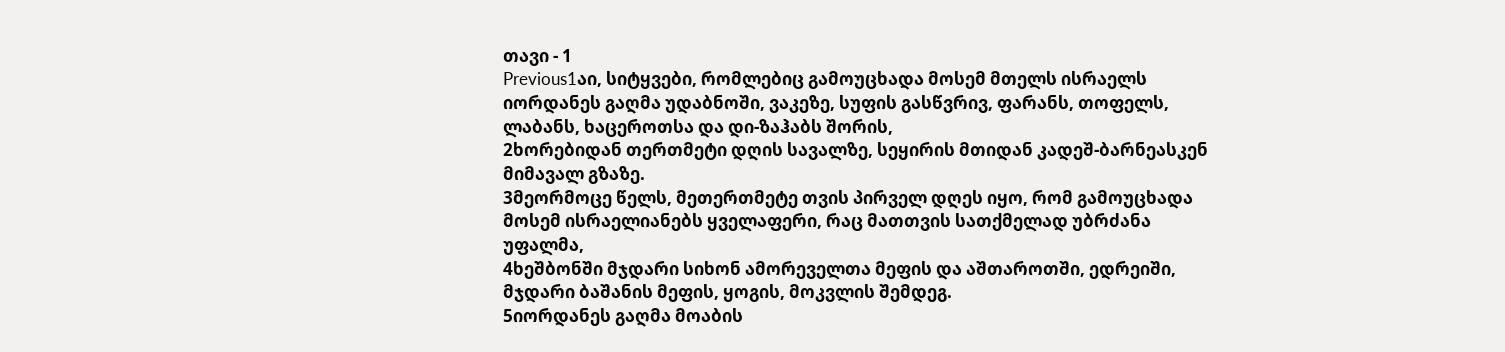თავი - 1
Previous1აი, სიტყვები, რომლებიც გამოუცხადა მოსემ მთელს ისრაელს იორდანეს გაღმა უდაბნოში, ვაკეზე, სუფის გასწვრივ, ფარანს, თოფელს, ლაბანს, ხაცეროთსა და დი-ზაჰაბს შორის,
2ხორებიდან თერთმეტი დღის სავალზე, სეყირის მთიდან კადეშ-ბარნეასკენ მიმავალ გზაზე.
3მეორმოცე წელს, მეთერთმეტე თვის პირველ დღეს იყო, რომ გამოუცხადა მოსემ ისრაელიანებს ყველაფერი, რაც მათთვის სათქმელად უბრძანა უფალმა,
4ხეშბონში მჯდარი სიხონ ამორეველთა მეფის და აშთაროთში, ედრეიში, მჯდარი ბაშანის მეფის, ყოგის, მოკვლის შემდეგ.
5იორდანეს გაღმა მოაბის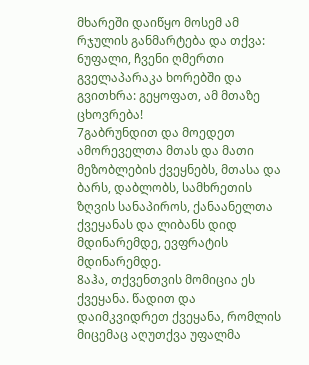მხარეში დაიწყო მოსემ ამ რჯულის განმარტება და თქვა:
6უფალი, ჩვენი ღმერთი გველაპარაკა ხორებში და გვითხრა: გეყოფათ, ამ მთაზე ცხოვრება!
7გაბრუნდით და მოედეთ ამორეველთა მთას და მათი მეზობლების ქვეყნებს, მთასა და ბარს, დაბლობს, სამხრეთის ზღვის სანაპიროს, ქანაანელთა ქვეყანას და ლიბანს დიდ მდინარემდე, ევფრატის მდინარემდე.
8აჰა, თქვენთვის მომიცია ეს ქვეყანა. წადით და დაიმკვიდრეთ ქვეყანა, რომლის მიცემაც აღუთქვა უფალმა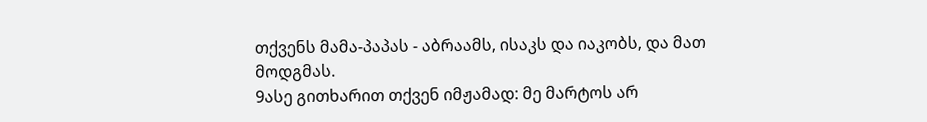თქვენს მამა-პაპას - აბრაამს, ისაკს და იაკობს, და მათ მოდგმას.
9ასე გითხარით თქვენ იმჟამად: მე მარტოს არ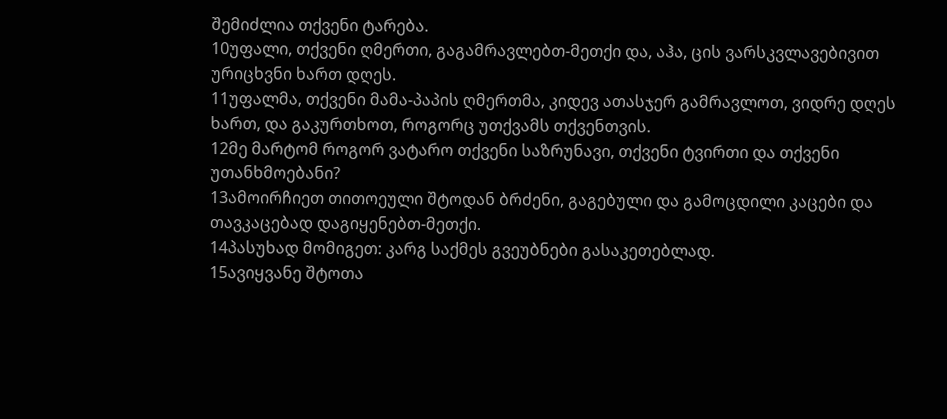შემიძლია თქვენი ტარება.
10უფალი, თქვენი ღმერთი, გაგამრავლებთ-მეთქი და, აჰა, ცის ვარსკვლავებივით ურიცხვნი ხართ დღეს.
11უფალმა, თქვენი მამა-პაპის ღმერთმა, კიდევ ათასჯერ გამრავლოთ, ვიდრე დღეს ხართ, და გაკურთხოთ, როგორც უთქვამს თქვენთვის.
12მე მარტომ როგორ ვატარო თქვენი საზრუნავი, თქვენი ტვირთი და თქვენი უთანხმოებანი?
13ამოირჩიეთ თითოეული შტოდან ბრძენი, გაგებული და გამოცდილი კაცები და თავკაცებად დაგიყენებთ-მეთქი.
14პასუხად მომიგეთ: კარგ საქმეს გვეუბნები გასაკეთებლად.
15ავიყვანე შტოთა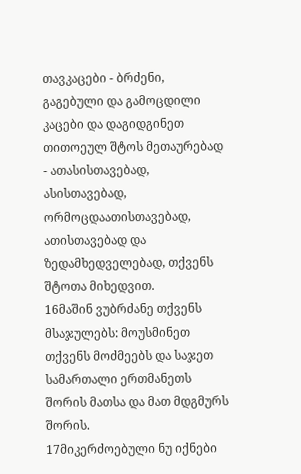თავკაცები - ბრძენი, გაგებული და გამოცდილი კაცები და დაგიდგინეთ თითოეულ შტოს მეთაურებად - ათასისთავებად, ასისთავებად, ორმოცდაათისთავებად, ათისთავებად და ზედამხედველებად, თქვენს შტოთა მიხედვით.
16მაშინ ვუბრძანე თქვენს მსაჯულებს: მოუსმინეთ თქვენს მოძმეებს და საჯეთ სამართალი ერთმანეთს შორის მათსა და მათ მდგმურს შორის.
17მიკერძოებული ნუ იქნები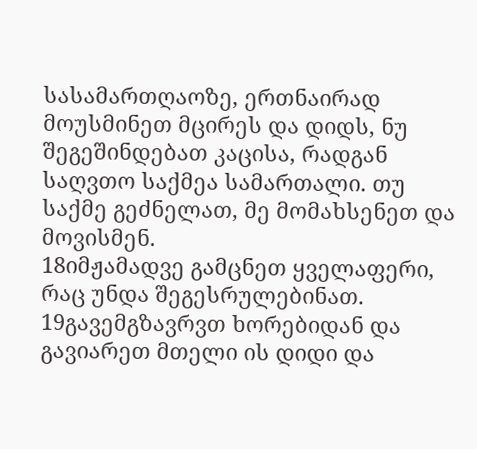სასამართღაოზე, ერთნაირად მოუსმინეთ მცირეს და დიდს, ნუ შეგეშინდებათ კაცისა, რადგან საღვთო საქმეა სამართალი. თუ საქმე გეძნელათ, მე მომახსენეთ და მოვისმენ.
18იმჟამადვე გამცნეთ ყველაფერი, რაც უნდა შეგესრულებინათ.
19გავემგზავრვთ ხორებიდან და გავიარეთ მთელი ის დიდი და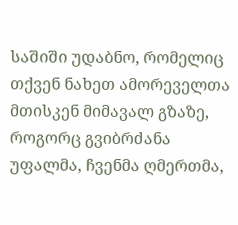საშიში უდაბნო, რომელიც თქვენ ნახეთ ამორეველთა მთისკენ მიმავალ გზაზე, როგორც გვიბრძანა უფალმა, ჩვენმა ღმერთმა,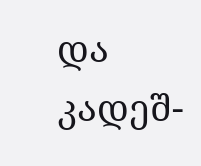და კადეშ-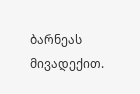ბარნეას მივადექით.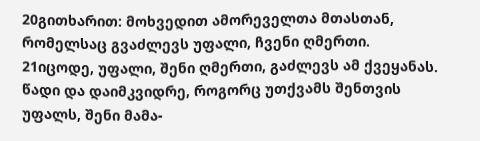20გითხარით: მოხვედით ამორეველთა მთასთან, რომელსაც გვაძლევს უფალი, ჩვენი ღმერთი.
21იცოდე, უფალი, შენი ღმერთი, გაძლევს ამ ქვეყანას. წადი და დაიმკვიდრე, როგორც უთქვამს შენთვის უფალს, შენი მამა-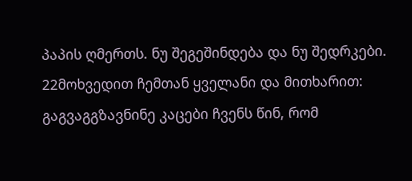პაპის ღმერთს. ნუ შეგეშინდება და ნუ შედრკები.
22მოხვედით ჩემთან ყველანი და მითხარით: გაგვაგგზავნინე კაცები ჩვენს წინ, რომ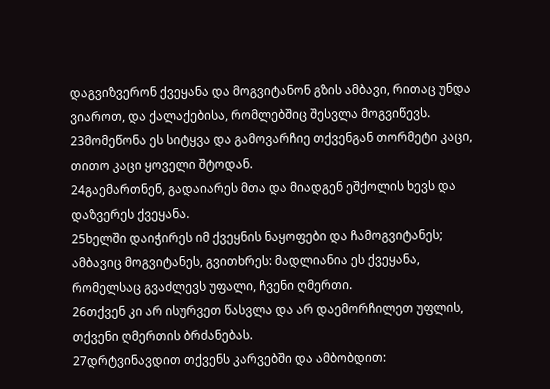დაგვიზვერონ ქვეყანა და მოგვიტანონ გზის ამბავი, რითაც უნდა ვიაროთ, და ქალაქებისა, რომლებშიც შესვლა მოგვიწევს.
23მომეწონა ეს სიტყვა და გამოვარჩიე თქვენგან თორმეტი კაცი, თითო კაცი ყოველი შტოდან.
24გაემართნენ, გადაიარეს მთა და მიადგენ ეშქოლის ხევს და დაზვერეს ქვეყანა.
25ხელში დაიჭირეს იმ ქვეყნის ნაყოფები და ჩამოგვიტანეს; ამბავიც მოგვიტანეს, გვითხრეს: მადლიანია ეს ქვეყანა, რომელსაც გვაძლევს უფალი, ჩვენი ღმერთი.
26თქვენ კი არ ისურვეთ წასვლა და არ დაემორჩილეთ უფლის, თქვენი ღმერთის ბრძანებას.
27დრტვინავდით თქვენს კარვებში და ამბობდით: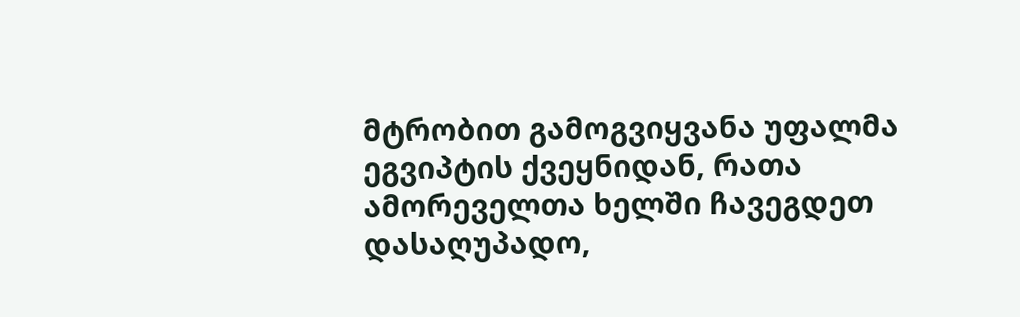მტრობით გამოგვიყვანა უფალმა ეგვიპტის ქვეყნიდან, რათა ამორეველთა ხელში ჩავეგდეთ დასაღუპადო,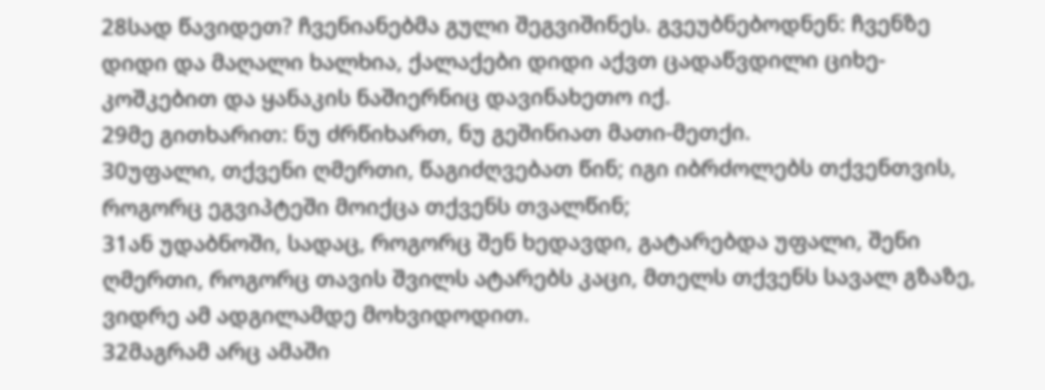28სად წავიდეთ? ჩვენიანებმა გული შეგვიშინეს. გვეუბნებოდნენ: ჩვენზე დიდი და მაღალი ხალხია, ქალაქები დიდი აქვთ ცადაწვდილი ციხე-კოშკებით და ყანაკის ნაშიერნიც დავინახეთო იქ.
29მე გითხარით: ნუ ძრწიხართ, ნუ გეშინიათ მათი-მეთქი.
30უფალი, თქვენი ღმერთი, წაგიძღვებათ წინ; იგი იბრძოლებს თქვენთვის, როგორც ეგვიპტეში მოიქცა თქვენს თვალწინ;
31ან უდაბნოში, სადაც, როგორც შენ ხედავდი, გატარებდა უფალი, შენი ღმერთი, როგორც თავის შვილს ატარებს კაცი, მთელს თქვენს სავალ გზაზე, ვიდრე ამ ადგილამდე მოხვიდოდით.
32მაგრამ არც ამაში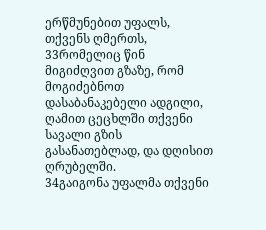ერწმუნებით უფალს, თქვენს ღმერთს,
33რომელიც წინ მიგიძღვით გზაზე, რომ მოგიძებნოთ დასაბანაკებელი ადგილი, ღამით ცეცხლში თქვენი სავალი გზის გასანათებლად, და დღისით ღრუბელში.
34გაიგონა უფალმა თქვენი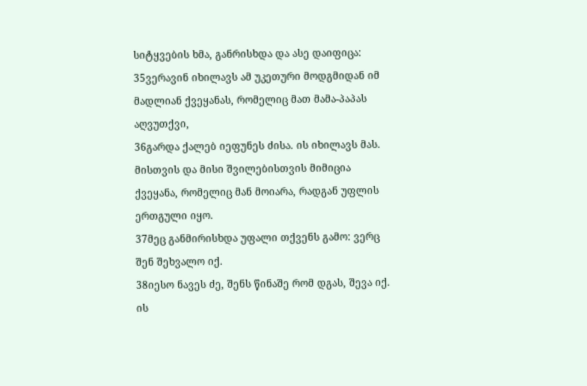სიტყვების ხმა, განრისხდა და ასე დაიფიცა:
35ვერავინ იხილავს ამ უკეთური მოდგმიდან იმ მადლიან ქვეყანას, რომელიც მათ მამა-პაპას აღვუთქვი,
36გარდა ქალებ იეფუნეს ძისა. ის იხილავს მას. მისთვის და მისი შვილებისთვის მიმიცია ქვეყანა, რომელიც მან მოიარა, რადგან უფლის ერთგული იყო.
37მეც განმირისხდა უფალი თქვენს გამო: ვერც შენ შეხვალო იქ.
38იესო ნავეს ძე, შენს წინაშე რომ დგას, შევა იქ. ის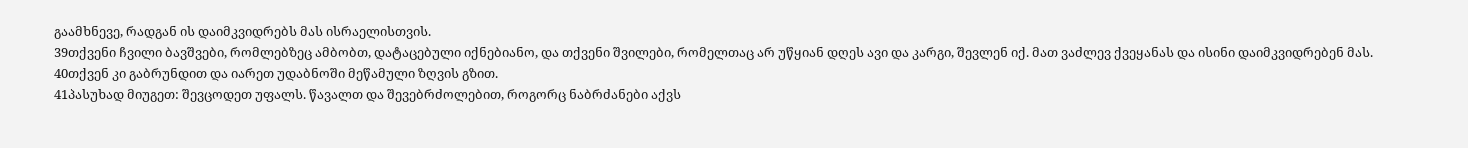გაამხნევე, რადგან ის დაიმკვიდრებს მას ისრაელისთვის.
39თქვენი ჩვილი ბავშვები, რომლებზეც ამბობთ, დატაცებული იქნებიანო, და თქვენი შვილები, რომელთაც არ უწყიან დღეს ავი და კარგი, შევლენ იქ. მათ ვაძლევ ქვეყანას და ისინი დაიმკვიდრებენ მას.
40თქვენ კი გაბრუნდით და იარეთ უდაბნოში მეწამული ზღვის გზით.
41პასუხად მიუგეთ: შევცოდეთ უფალს. წავალთ და შევებრძოლებით, როგორც ნაბრძანები აქვს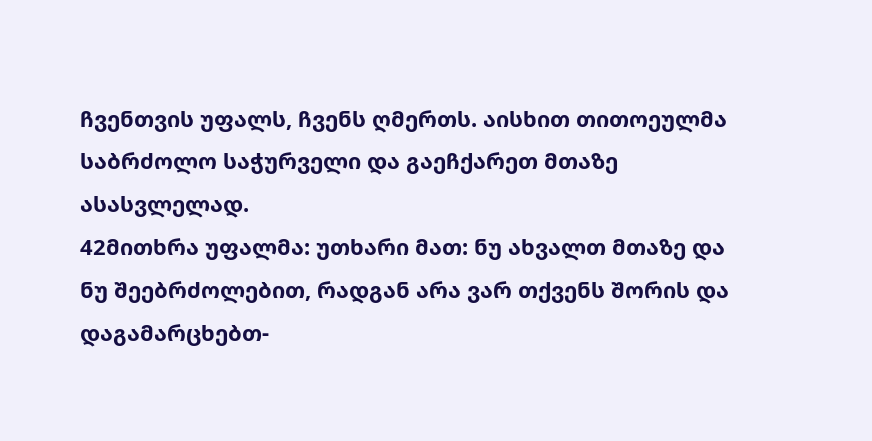ჩვენთვის უფალს, ჩვენს ღმერთს. აისხით თითოეულმა საბრძოლო საჭურველი და გაეჩქარეთ მთაზე ასასვლელად.
42მითხრა უფალმა: უთხარი მათ: ნუ ახვალთ მთაზე და ნუ შეებრძოლებით, რადგან არა ვარ თქვენს შორის და დაგამარცხებთ-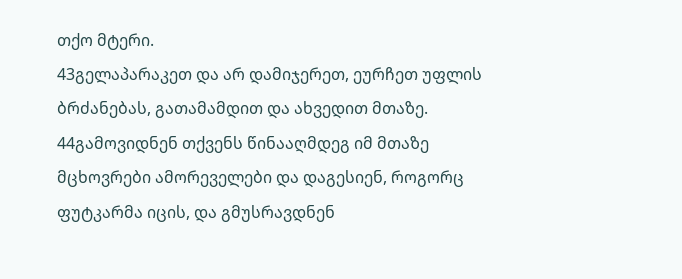თქო მტერი.
43გელაპარაკეთ და არ დამიჯერეთ, ეურჩეთ უფლის ბრძანებას, გათამამდით და ახვედით მთაზე.
44გამოვიდნენ თქვენს წინააღმდეგ იმ მთაზე მცხოვრები ამორეველები და დაგესიენ, როგორც ფუტკარმა იცის, და გმუსრავდნენ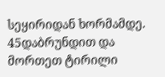სეყირიდან ხორმამდე.
45დაბრუნდით და მორთეთ ტირილი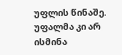უფლის წინაშე. უფალმა კი არ ისმინა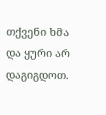თქვენი ხმა და ყური არ დაგიგდოთ.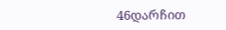46დარჩით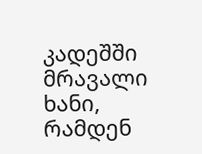კადეშში მრავალი ხანი, რამდენ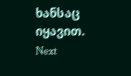ხანსაც იყავით.
Next